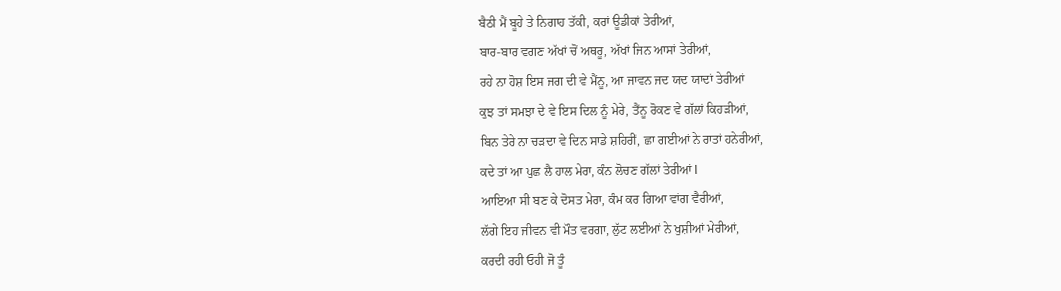ਬੈਠੀ ਮੈਂ ਬੂਹੇ ਤੇ ਨਿਗਾਹ ਤੱਕੀ, ਕਰਾਂ ਊਡੀਕਾਂ ਤੇਰੀਆਂ,
ਬਾਰ-ਬਾਰ ਵਗਣ ਅੱਖਾਂ ਚੋਂ ਅਥਰੂ, ਅੱਖਾਂ ਜਿਨ ਆਸਾਂ ਤੇਰੀਆਂ,
ਰਹੇ ਨਾ ਹੋਸ਼ ਇਸ ਜਗ ਦੀ ਵੇ ਮੈਂਨੂ, ਆ ਜਾਵਨ ਜਦ ਯਦ ਯਾਦਾਂ ਤੇਰੀਆਂ
ਕੁਝ ਤਾਂ ਸਮਝਾ ਦੇ ਵੇ ਇਸ ਦਿਲ ਨੂੰ ਮੇਰੇ, ਤੈਂਨੂ ਰੋਕਣ ਵੇ ਗੱਲਾਂ ਕਿਹੜੀਆਂ,
ਬਿਨ ਤੇਰੇ ਨਾ ਚੜਦਾ ਵੇ ਦਿਨ ਸਾਡੇ ਸ਼ਹਿਰੀਂ, ਛਾ ਗਈਆਂ ਨੇ ਰਾਤਾਂ ਹਨੇਰੀਆਂ,
ਕਦੇ ਤਾਂ ਆ ਪੁਛ ਲੈ ਹਾਲ ਮੇਰਾ, ਕੰਨ ਲੋਚਣ ਗੱਲਾਂ ਤੇਰੀਆਂ l
ਆਇਆ ਸੀ ਬਣ ਕੇ ਦੋਸਤ ਮੇਰਾ, ਕੰਮ ਕਰ ਗਿਆ ਵਾਂਗ ਵੈਰੀਆਂ,
ਲੱਗੇ ਇਹ ਜੀਵਨ ਵੀ ਮੌਤ ਵਰਗਾ, ਲੁੱਟ ਲਈਆਂ ਨੇ ਖੁਸ਼ੀਆਂ ਮੇਰੀਆਂ,
ਕਰਦੀ ਰਹੀ ਓਹੀ ਜੋ ਤੂੰ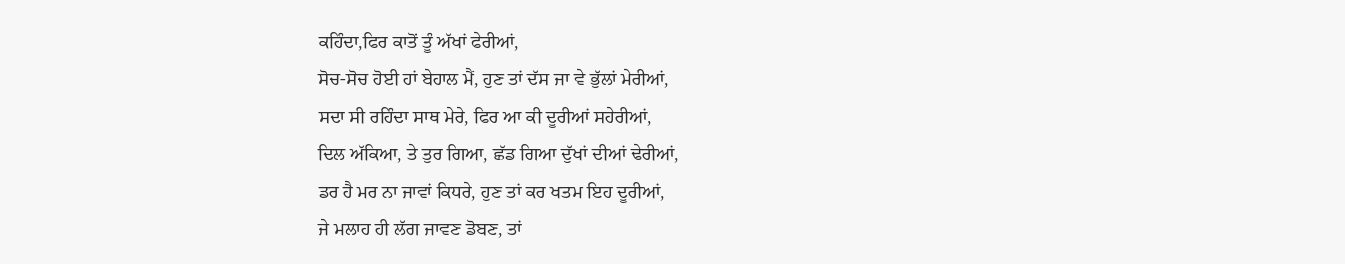ਕਹਿੰਦਾ,ਫਿਰ ਕਾਤੋਂ ਤੂੰ ਅੱਖਾਂ ਫੇਰੀਆਂ,
ਸੋਚ-ਸੋਚ ਹੋਈ ਹਾਂ ਬੇਹਾਲ ਮੈਂ, ਹੁਣ ਤਾਂ ਦੱਸ ਜਾ ਵੇ ਭੁੱਲਾਂ ਮੇਰੀਆਂ,
ਸਦਾ ਸੀ ਰਹਿੰਦਾ ਸਾਥ ਮੇਰੇ, ਫਿਰ ਆ ਕੀ ਦੂਰੀਆਂ ਸਹੇਰੀਆਂ,
ਦਿਲ ਅੱਕਿਆ, ਤੇ ਤੁਰ ਗਿਆ, ਛੱਡ ਗਿਆ ਦੁੱਖਾਂ ਦੀਆਂ ਢੇਰੀਆਂ,
ਡਰ ਹੈ ਮਰ ਨਾ ਜਾਵਾਂ ਕਿਧਰੇ, ਹੁਣ ਤਾਂ ਕਰ ਖਤਮ ਇਹ ਦੂਰੀਆਂ,
ਜੇ ਮਲਾਹ ਹੀ ਲੱਗ ਜਾਵਣ ਡੋਬਣ, ਤਾਂ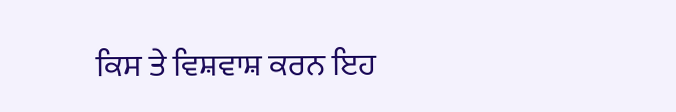ਕਿਸ ਤੇ ਵਿਸ਼ਵਾਸ਼ ਕਰਨ ਇਹ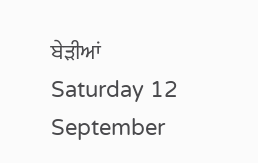ਬੇੜੀਆਂ
Saturday 12 September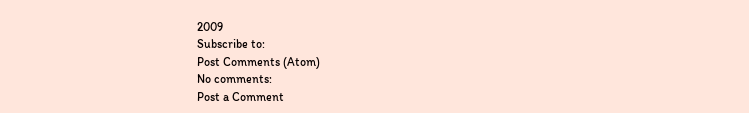2009
Subscribe to:
Post Comments (Atom)
No comments:
Post a Comment